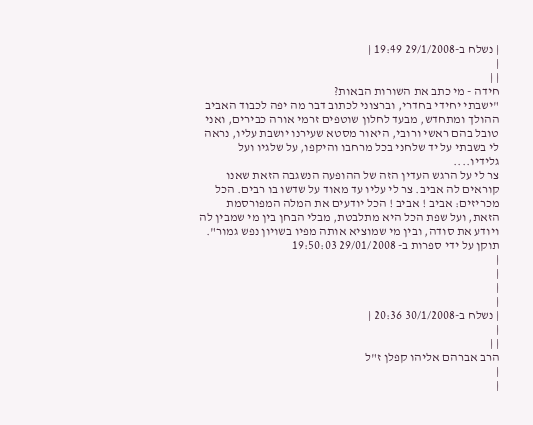| נשלח ב-29/1/2008 19:49 |
|
| |
חידה - מי כתב את השורות הבאות?
"ישבתי יחידי בחדרי, וברצוני לכתוב דבר מה יפה לכבוד האביב ההולך ומתחדש, מבעד לחלון שוטפים זרמי אורה כבירים, ואני טובל בהם ראשי ורובי, היאור מסטא שעירנו יושבת עליו, נראה לי בשבתי על יד שלחני בכל מרחבו והיקפו, על שלגיו ועל גלידיו....
צר לי על הרגש העדין הזה של ההופעה הנשגבה הזאת שאנו קוראים לה אביב. צר לי עליו עד מאוד על שדשו בו רבים. הכל מכריזים: אביב ! אביב ! הכל יודעים את המלה המפורסמת הזאת, ועל שפת הכל היא מתלבטת, מבלי הבחן בין מי שמבין לה ויודע את סודה, ובין מי שמוציא אותה מפיו בשויון נפש גמור".
תוקן על ידי ספרות ב- 29/01/2008 19:50:03
|
|
|
|
| נשלח ב-30/1/2008 20:36 |
|
| |
הרב אברהם אליהו קפלן ז"ל
|
|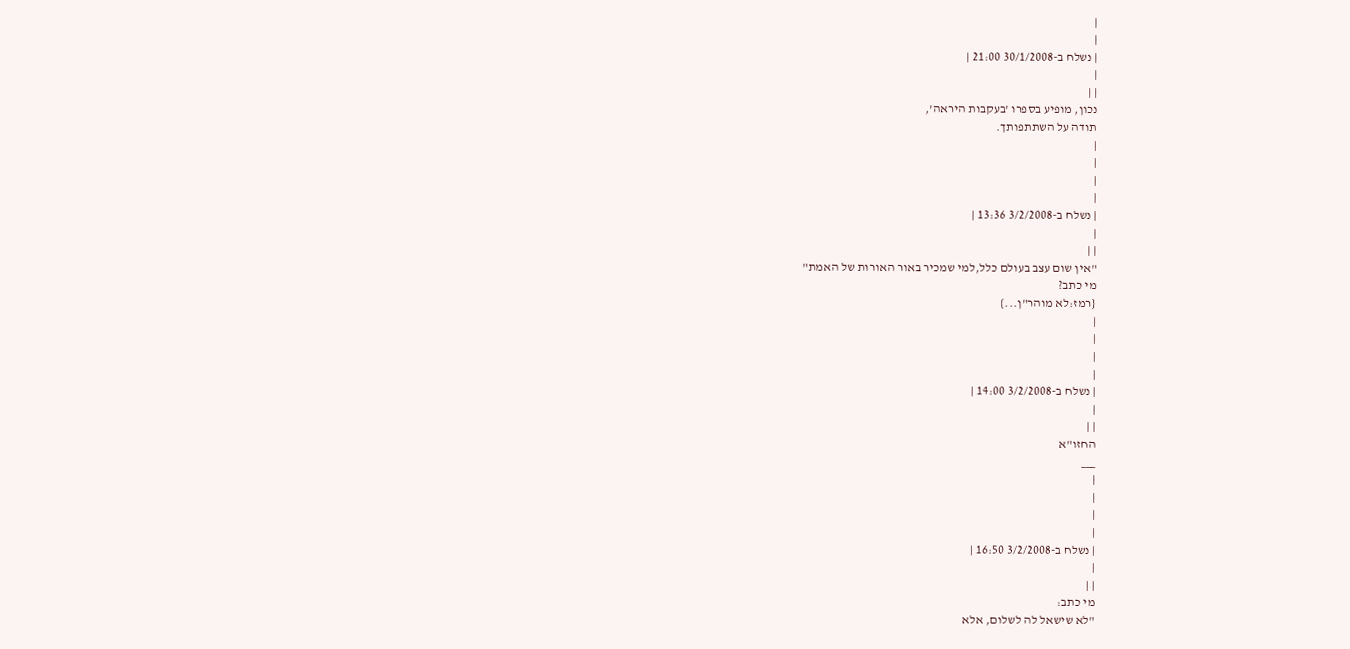|
|
| נשלח ב-30/1/2008 21:00 |
|
| |
נכון, מופיע בספרו 'בעקבות היראה',
תודה על השתתפותך.
|
|
|
|
| נשלח ב-3/2/2008 13:36 |
|
| |
"אין שום עצב בעולם כלל,למי שמכיר באור האורות של האמת"
מי כתב?
{רמז:לא מוהר"ן...}
|
|
|
|
| נשלח ב-3/2/2008 14:00 |
|
| |
החזו"א
___
|
|
|
|
| נשלח ב-3/2/2008 16:50 |
|
| |
מי כתב:
"לא שישאל לה לשלום, אלא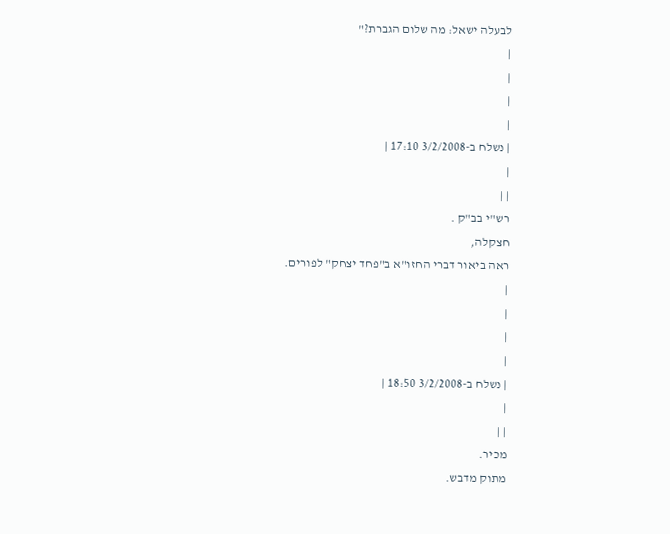לבעלה ישאל: מה שלום הגברת?"
|
|
|
|
| נשלח ב-3/2/2008 17:10 |
|
| |
רש"י בב"ק .
חצקלה,
ראה ביאור דברי החזו"א ב"פחד יצחק" לפורים.
|
|
|
|
| נשלח ב-3/2/2008 18:50 |
|
| |
מכיר.
מתוק מדבש.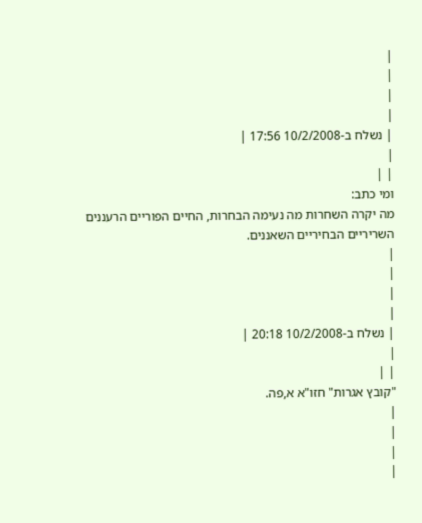|
|
|
|
| נשלח ב-10/2/2008 17:56 |
|
| |
ומי כתב:
מה יקרה השחרות מה נעימה הבחרות, החיים הפוריים הרעננים השריריים הבחיריים השאננים.
|
|
|
|
| נשלח ב-10/2/2008 20:18 |
|
| |
"קובץ אגרות" חזו"א א,פה.
|
|
|
|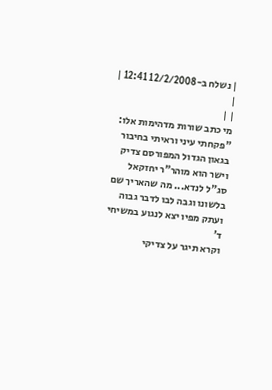| נשלח ב-12/2/2008 12:41 |
|
| |
מי כתב שורות מדהימות אלו:
"פקחתי עיני וראיתי בחיבור בגאון הגדול המפורסם צדיק וישר הוא מוהר"ר יחזקאל
סג"ל לנדא... מה שהאריך שם בלשונו וגבה לבו לדבר גבוה ועתק מפיו יצא לנגוע במשיחי ד'
וקרא תיגר על צדיקי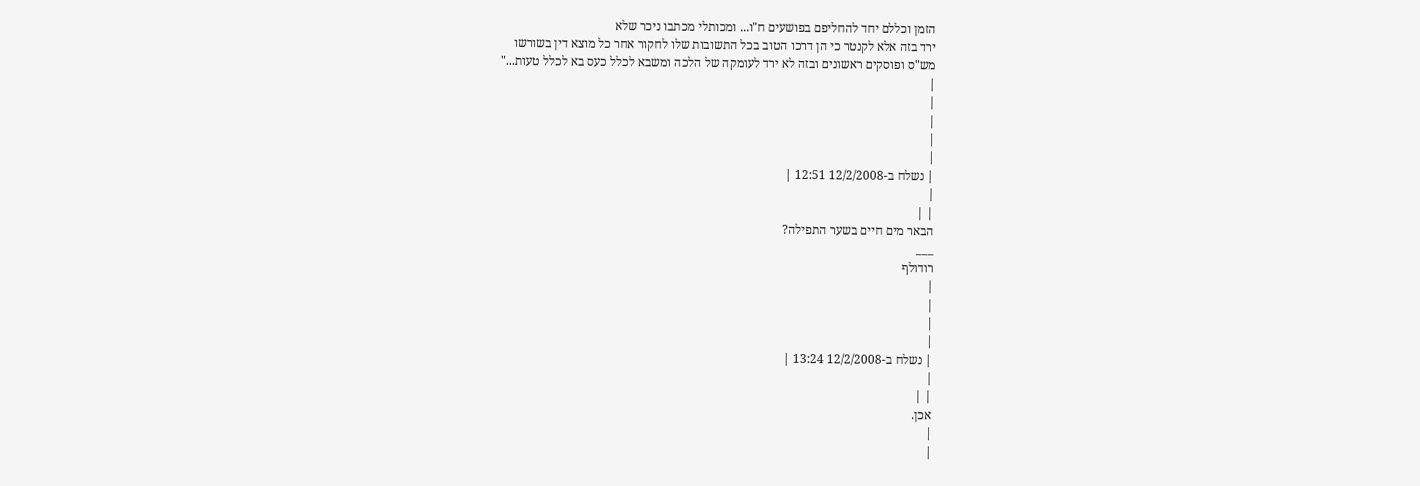הזמן וכללם יחד להחליפם בפושעים ח"ו... ומכותלי מכתבו ניכר שלא
ירד בזה אלא לקנטר כי הן דרכו הטוב בכל התשובות שלו לחקור אחר כל מוצא דין בשורשו
מש"ס ופוסקים ראשונים ובזה לא ירד לעומקה של הלכה ומשבא לכלל כעס בא לכלל טעות..."
|
|
|
|
|
| נשלח ב-12/2/2008 12:51 |
|
| |
הבאר מים חיים בשער התפילה?
___
רודולף
|
|
|
|
| נשלח ב-12/2/2008 13:24 |
|
| |
אכן.
|
|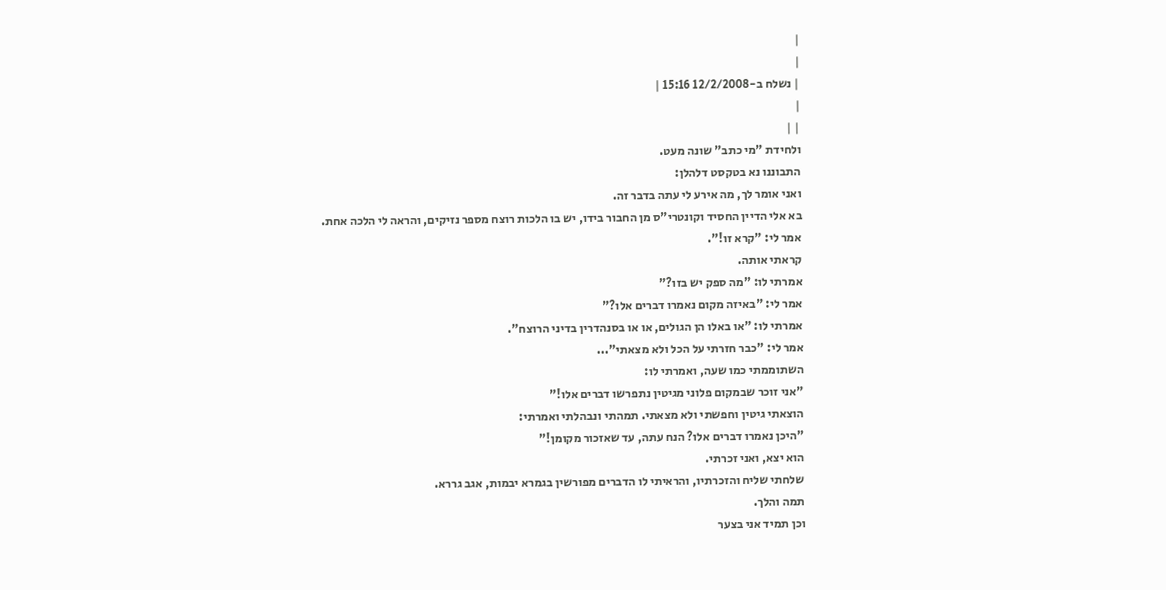|
|
| נשלח ב-12/2/2008 15:16 |
|
| |
ולחידת "מי כתב" שונה מעט.
התבוננו נא בטקסט דלהלן:
ואני אומר לך, מה אירע לי עתה בדבר זה.
בא אלי הדיין החסיד וקונטרי"ס מן החבור בידו, יש בו הלכות רוצח מספר נזיקים, והראה לי הלכה אחת.
אמר לי: "קרא זו!".
קראתי אותה.
אמרתי לו: "מה ספק יש בזו?"
אמר לי: "באיזה מקום נאמרו דברים אלו?"
אמרתי לו: "או באלו הן הגולים, או או בסנהדרין בדיני הרוצח".
אמר לי: "כבר חזרתי על הכל ולא מצאתי"...
השתוממתי כמו שעה, ואמרתי לו:
"אני זוכר שבמקום פלוני מגיטין נתפרשו דברים אלו!"
הוצאתי גיטין וחפשתי ולא מצאתי. תמהתי ונבהלתי ואמרתי:
"היכן נאמרו דברים אלו? הנח עתה, עד שאזכור מקומן!"
הוא יצא, ואני זכרתי.
שלחתי שליח והזכרתיו, והראיתי לו הדברים מפורשין בגמרא יבמות, אגב גררא.
תמה והלך.
וכן תמיד אני בצער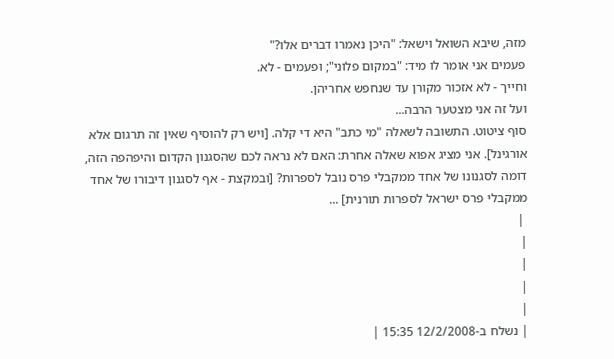מזה, שיבא השואל וישאל: "היכן נאמרו דברים אלו?"
פעמים אני אומר לו מיד: "במקום פלוני"; ופעמים - לא.
וחייך - לא אזכור מקורן עד שנחפש אחריהן.
ועל זה אני מצטער הרבה...
סוף ציטוט. התשובה לשאלה "מי כתב" היא די קלה. [ויש רק להוסיף שאין זה תרגום אלא אורגינל]. אני מציג אפוא שאלה אחרת: האם לא נראה לכם שהסגנון הקדום והיפהפה הזה, דומה לסגנונו של אחד ממקבלי פרס נובל לספרות? [ובמקצת - אף לסגנון דיבורו של אחד ממקבלי פרס ישראל לספרות תורנית] ...
 |
|
|
|
|
| נשלח ב-12/2/2008 15:35 |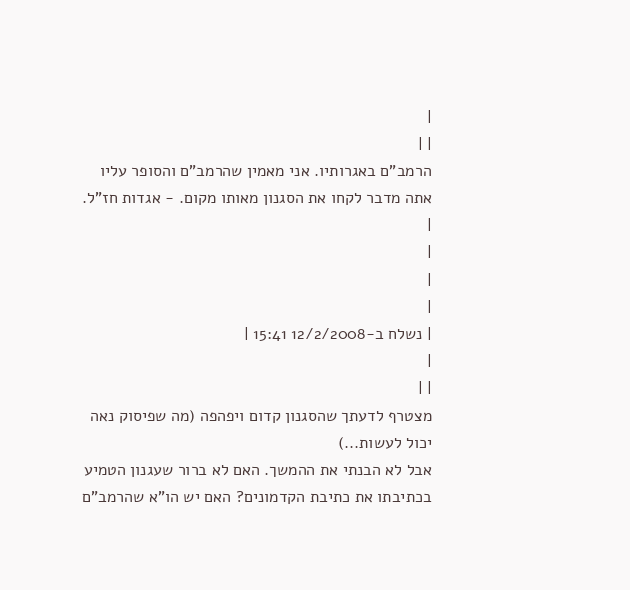|
| |
הרמב"ם באגרותיו. אני מאמין שהרמב"ם והסופר עליו אתה מדבר לקחו את הסגנון מאותו מקום. - אגדות חז"ל.
|
|
|
|
| נשלח ב-12/2/2008 15:41 |
|
| |
מצטרף לדעתך שהסגנון קדום ויפהפה (מה שפיסוק נאה יכול לעשות...)
אבל לא הבנתי את ההמשך. האם לא ברור שעגנון הטמיע בכתיבתו את כתיבת הקדמונים? האם יש הו"א שהרמב"ם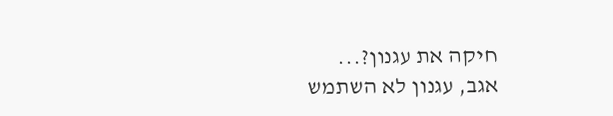חיקה את עגנון?...
אגב, עגנון לא השתמש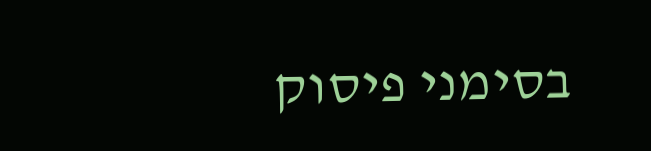בסימני פיסוק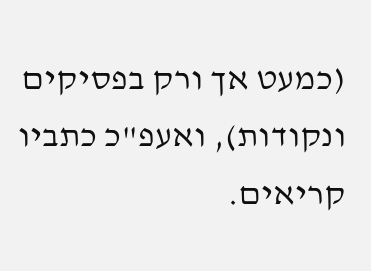(כמעט אך ורק בפסיקים ונקודות), ואעפ"כ כתביו קריאים.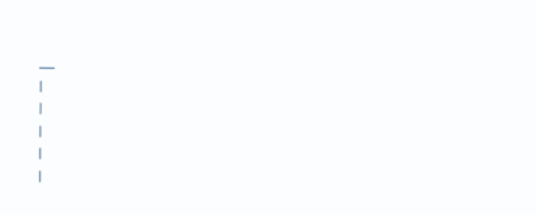___
|
|
|
|
|